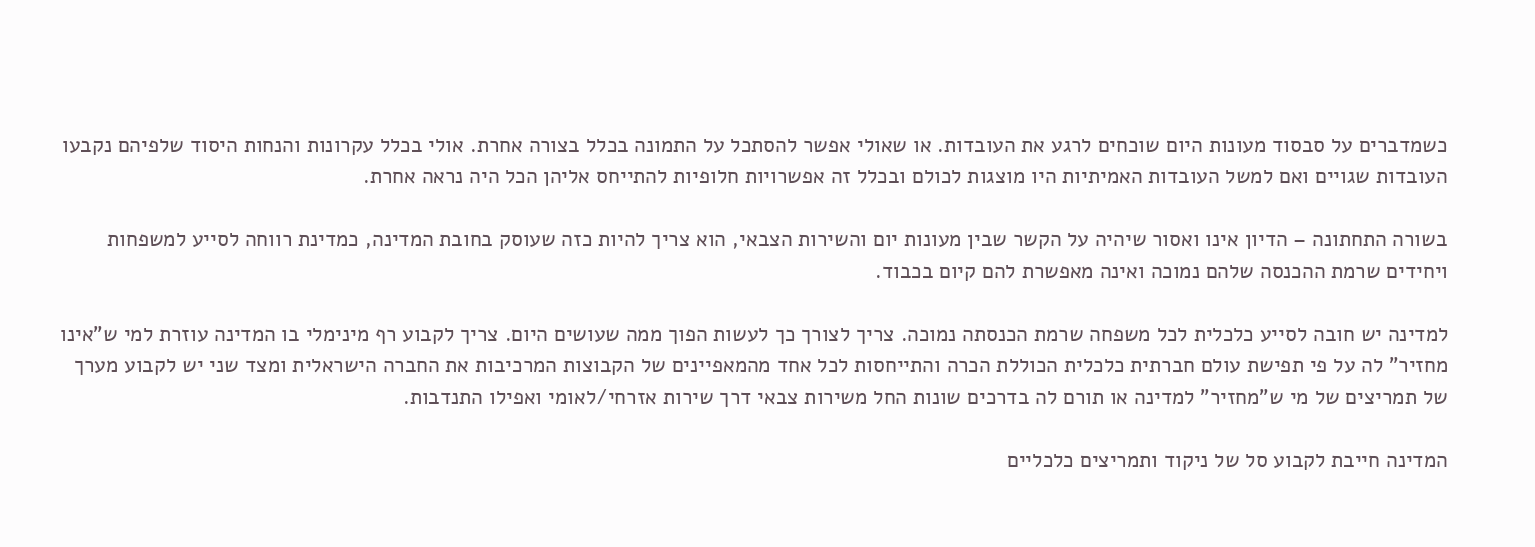כשמדברים על סבסוד מעונות היום שוכחים לרגע את העובדות. או שאולי אפשר להסתכל על התמונה בכלל בצורה אחרת. אולי בכלל עקרונות והנחות היסוד שלפיהם נקבעו העובדות שגויים ואם למשל העובדות האמיתיות היו מוצגות לכולם ובכלל זה אפשרויות חלופיות להתייחס אליהן הכל היה נראה אחרת.

בשורה התחתונה – הדיון אינו ואסור שיהיה על הקשר שבין מעונות יום והשירות הצבאי, הוא צריך להיות כזה שעוסק בחובת המדינה, כמדינת רווחה לסייע למשפחות ויחידים שרמת ההכנסה שלהם נמוכה ואינה מאפשרת להם קיום בכבוד.

למדינה יש חובה לסייע כלכלית לכל משפחה שרמת הכנסתה נמוכה. צריך לצורך כך לעשות הפוך ממה שעושים היום. צריך לקבוע רף מינימלי בו המדינה עוזרת למי ש"אינו מחזיר" לה על פי תפישת עולם חברתית כלכלית הכוללת הכרה והתייחסות לכל אחד מהמאפיינים של הקבוצות המרכיבות את החברה הישראלית ומצד שני יש לקבוע מערך של תמריצים של מי ש"מחזיר" למדינה או תורם לה בדרכים שונות החל משירות צבאי דרך שירות אזרחי/לאומי ואפילו התנדבות.

המדינה חייבת לקבוע סל של ניקוד ותמריצים כלכליים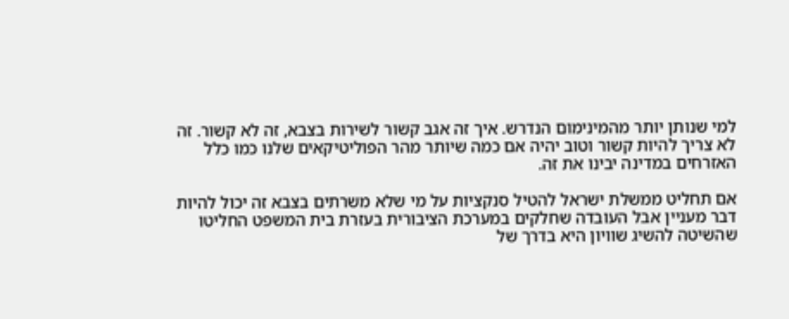למי שנותן יותר מהמינימום הנדרש. איך זה אגב קשור לשירות בצבא, זה לא קשור. זה לא צריך להיות קשור וטוב יהיה אם כמה שיותר מהר הפוליטיקאים שלנו כמו כלל האזרחים במדינה יבינו את זה.

אם תחליט ממשלת ישראל להטיל סנקציות על מי שלא משרתים בצבא זה יכול להיות דבר מעניין אבל העובדה שחלקים במערכת הציבורית בעזרת בית המשפט החליטו שהשיטה להשיג שוויון היא בדרך של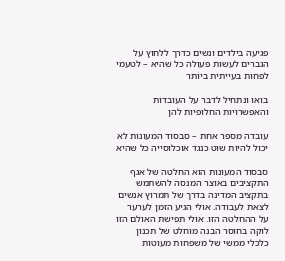פגיעה בילדים ונשים כדרך ללחוץ על הגברים לעשות פעולה כל שהיא – לטעמי לפחות בעייתית ביותר

בואו ונתחיל לדבר על העובדות והאפשרויות החלופיות להן

עובדה מספר אחת – סבסוד המעונות לא יכול להיות שוט כנגד אוכלוסייה כל שהיא

סבסוד המעונות הוא החלטה של אגף התקציבים באוצר המנסה להשתמש בתקציב המדינה בדרך של תמרוץ אנשים לצאת לעבודה. אולי הגיע הזמן לערער על ההחלטה הזו. אולי תפישת האולם הזו לוקה בחוסר הבנה מוחלט של תכנון כלכלי ממשי של משפחות מעוטות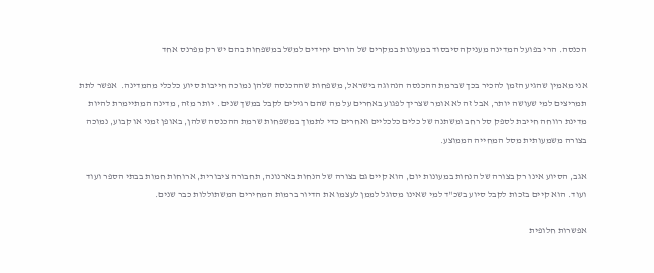הכנסה. הרי בפועל המדינה מעניקה סיבסוד במעונות במקרים של הורים יחידים למשל במשפחות בהם יש רק מפרנס אחד

אני מאמין שהגיע הזמן להכיר בכך שברמת ההכנסה הנהוגה בישראל, משפחות שההכנסה שלהן נמוכה חייבות סיוע כלכלי מהמדינה.  אפשר לתת תמריצים למי שעושה יותר, אבל זה לא אומר שצריך לפגוע באחרים על מה שהם רגילים לקבל במשך שנים.  יותר מזה, מדינה המתיימרת להיות מדינת רווחה חייבת לספק סל רחב ומשתנה של כלים כלכליים ואחרים כדי לתמוך במשפחות שרמת ההכנסה שלהן, באופן זמני או קבוע, נמוכה בצורה משמעותית מסל המחייה הממוצע.

אגב, הסיוע אינו רק בצורה של הנחות במעונות יום, הוא קיים גם בצורה של הנחות בארנונה, תחבורה ציבורית, ארוחות חמות בבתי הספר ועוד ועוד. הוא קיים בזכות לקבל סיוע בשכ"ד למי שאינו מסוגל לממן לעצמו את הדיור ברמות המחירים המשתוללות כבר שנים.

אפשרות חלופית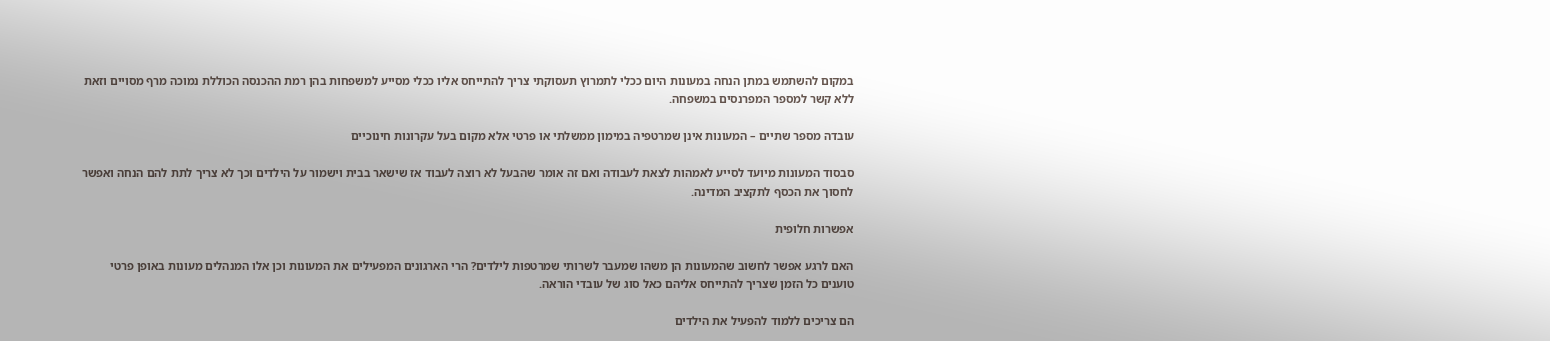במקום להשתמש במתן הנחה במעונות היום ככלי לתמרוץ תעסוקתי צריך להתייחס אליו ככלי מסייע למשפחות בהן רמת ההכנסה הכוללת נמוכה מרף מסויים וזאת ללא קשר למספר המפרנסים במשפחה.

עובדה מספר שתיים – המעונות אינן שמרטפיה במימון ממשלתי או פרטי אלא מקום בעל עקרונות חינוכיים

סבסוד המעונות מיועד לסייע לאמהות לצאת לעבודה ואם זה אומר שהבעל לא רוצה לעבוד אז שישאר בבית וישמור על הילדים וכך לא צריך לתת להם הנחה ואפשר לחסוך את הכסף לתקציב המדינה.

אפשרות חלופית

האם לרגע אפשר לחשוב שהמעונות הן משהו שמעבר לשרותי שמרטפות לילדים? הרי הארגונים המפעילים את המעונות וכן אלו המנהלים מעונות באופן פרטי טוענים כל הזמן שצריך להתייחס אליהם כאל סוג של עובדי הוראה.

הם צריכים ללמוד להפעיל את הילדים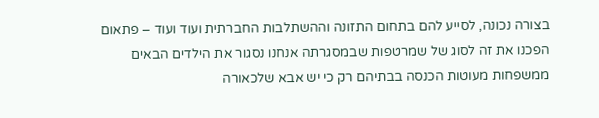בצורה נכונה, לסייע להם בתחום התזונה וההשתלבות החברתית ועוד ועוד – פתאום הפכנו את זה לסוג של שמרטפות שבמסגרתה אנחנו נסגור את הילדים הבאים ממשפחות מעוטות הכנסה בבתיהם רק כי יש אבא שלכאורה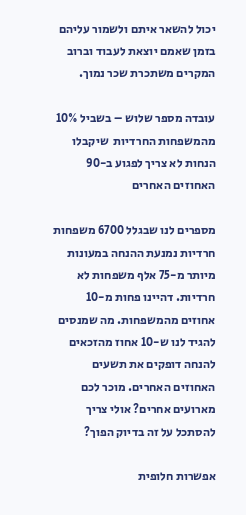יכול להשאר איתם ולשמור עליהם בזמן שאמם יוצאת לעבוד וברוב המקרים משתכרת שכר נמוך.

עובדה מספר שלוש – בשביל 10% מהמשפחות החרדיות  שיקבלו הנחות לא צריך לפגוע ב-90 האחוזים האחרים

מספרים לנו שבגלל 6700 משפחות חרדיות נמנעת ההנחה במעונות מיותר מ-75 אלף משפחות לא חרדיות. דהיינו פחות מ-10 אחוזים מהמשפחות. מה שמנסים להגיד לנו ש-10 אחוז מהזכאים להנחה דופקים את תשעים האחוזים האחרים. מוכר לכם מארועים אחרים? אולי צריך להסתכל על זה בדיוק הפוך?

אפשרות חלופית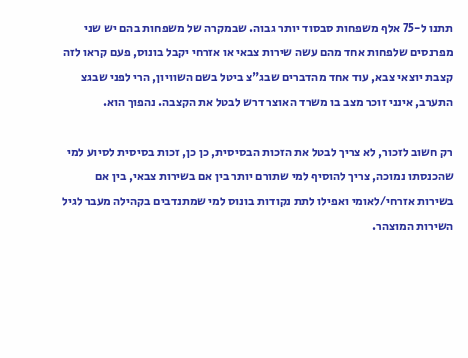תתנו ל-75 אלף משפחות סבסוד יותר גבוה. שבמקרה של משפחות בהם יש שני מפרנסים שלפחות אחד מהם עשה שירות צבאי או אזרחי יקבל בונוס, פעם קראו לזה קצבת יוצאי צבא, עוד אחד מהדברים שבג"צ ביטל בשם השוויון, הרי לפני שבגצ התערב, אינני זוכר מצב בו משרד האוצר דרש לבטל את הקצבה. נהפוך הוא.

רק חשוב לזכור, לא צריך לבטל את הזכות הבסיסית, כן כן, זכות בסיסית לסיוע למי שהכנסתו נמוכה, צריך להוסיף למי שתורם יותר בין אם בשירות צבאי, בין אם בשירות אזרחי/לאומי ואפילו לתת נקודות בונוס למי שמתנדבים בקהילה מעבר לגיל השירות המוצהר.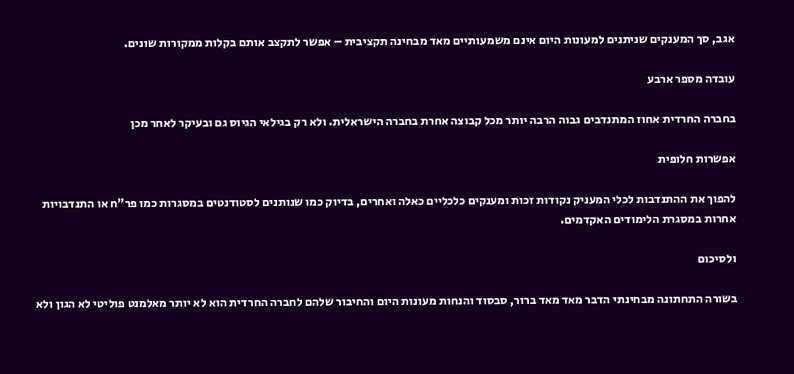אגב, סך המענקים שניתנים למעונות היום אינם משמעותיים מאד מבחינה תקציבית – אפשר לתקצב אותם בקלות ממקורות שונים.

עובדה מספר ארבע

בחברה החרדית אחוז המתנדבים גבוה הרבה יותר מכל קבוצה אחרת בחברה הישראלית. ולא רק בגילאי הגיוס גם ובעיקר לאחר מכן

אפשרות חלופית

להפוך את ההתנדבות לכלי המעניק נקודות זכות ומענקים כלכליים כאלה ואחרים, בדיוק כמו שנותנים לסטודנטים במסגרות כמו פר"ח או התנדבויות אחרות במסגרת הלימודים האקדמים.

ולסיכום

בשורה התחתונה מבחינתי הדבר מאד מאד ברור, סבסוד והנחות מעונות היום והחיבור שלהם לחברה החרדית הוא לא יותר מאלמנט פוליטי לא הגון ולא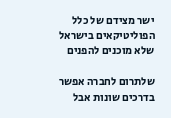ישר מצידם של כלל הפוליטיקאים בישראל שלא מוכנים להפנים

שלתרום לחברה אפשר בדרכים שונות אבל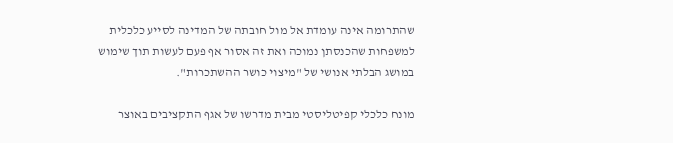שהתרומה אינה עומדת אל מול חובתה של המדינה לסייע כלכלית למשפחות שהכנסתן נמוכה ואת זה אסור אף פעם לעשות תוך שימוש במושג הבלתי אנושי של "מיצוי כושר ההשתכרות".

מונח כלכלי קפיטליסטי מבית מדרשו של אגף התקציבים באוצר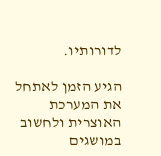לדורותיו.

הגיע הזמן לאתחל את המערכת האוצרית ולחשוב במושגים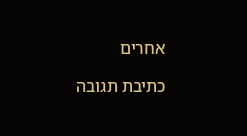אחרים

כתיבת תגובה